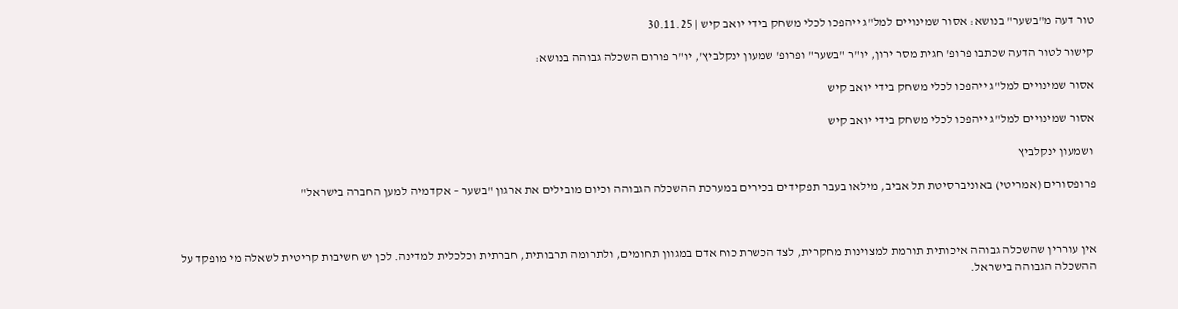טור דעה מ"בשער" בנושא: אסור שמינויים למל"ג ייהפכו לכלי משחק בידי יואב קיש | 30.11.25

קישור לטור הדעה שכתבו פרופ' חגית מסר ירון, יו"ר "בשער" ופרופ' שמעון ינקלביץ', יו"ר פורום השכלה גבוהה בנושא:

אסור שמינויים למל"ג ייהפכו לכלי משחק בידי יואב קיש

אסור שמינויים למל"ג ייהפכו לכלי משחק בידי יואב קיש

 ושמעון ינקלביץ

פרופסורים (אמריטי) באוניברסיטת תל אביב, מילאו בעבר תפקידים בכירים במערכת ההשכלה הגבוהה וכיום מובילים את ארגון "בשער – אקדמיה למען החברה בישראל"



אין עוררין שהשכלה גבוהה איכותית תורמת למצוינות מחקרית, לצד הכשרת כוח אדם במגוון תחומים, ולתרומה תרבותית, חברתית וכלכלית למדינה. לכן יש חשיבות קריטית לשאלה מי מופקד על ההשכלה הגבוהה בישראל.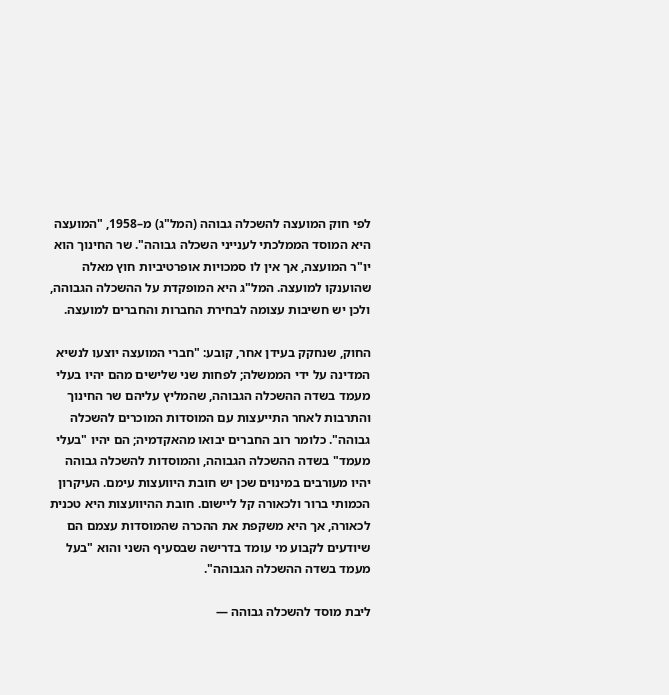לפי חוק המועצה להשכלה גבוהה (המל"ג) מ–1958, "המועצה היא המוסד הממלכתי לענייני השכלה גבוהה". שר החינוך הוא יו"ר המועצה, אך אין לו סמכויות אופרטיביות חוץ מאלה שהוענקו למועצה. המל"ג היא המופקדת על ההשכלה הגבוהה, ולכן יש חשיבות עצומה לבחירת החברות והחברים למועצה.

החוק, שנחקק בעידן אחר, קובע: "חברי המועצה יוצעו לנשיא המדינה על ידי הממשלה; לפחות שני שלישים מהם יהיו בעלי מעמד בשדה ההשכלה הגבוהה, שהמליץ עליהם שר החינוך והתרבות לאחר התייעצות עם המוסדות המוכרים להשכלה גבוהה". כלומר רוב החברים יבואו מהאקדמיה; הם יהיו "בעלי מעמד" בשדה ההשכלה הגבוהה, והמוסדות להשכלה גבוהה יהיו מעורבים במינוים שכן יש חובת היוועצות עימם. העיקרון הכמותי ברור ולכאורה קל ליישום. חובת ההיוועצות היא טכנית לכאורה, אך היא משקפת את ההכרה שהמוסדות עצמם הם שיודעים לקבוע מי עומד בדרישה שבסעיף השני והוא "בעל מעמד בשדה ההשכלה הגבוהה".

ליבת מוסד להשכלה גבוהה —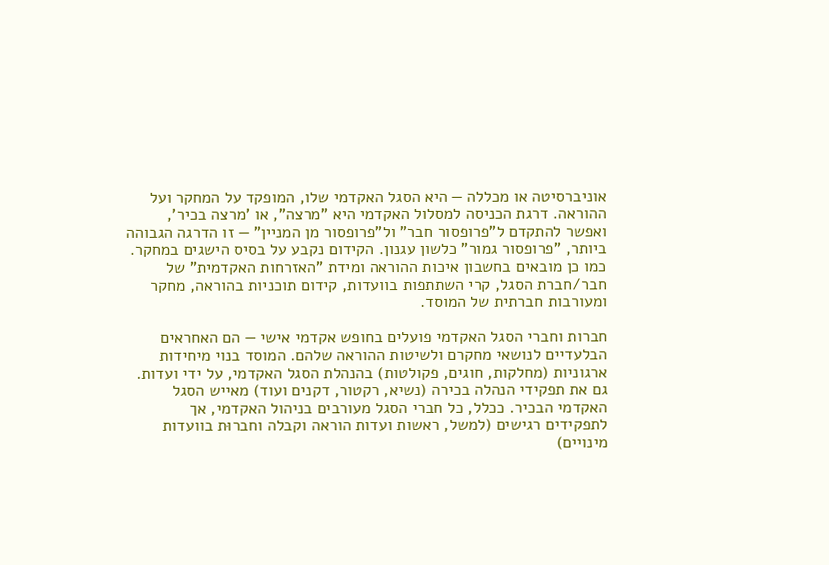אוניברסיטה או מכללה — היא הסגל האקדמי שלו, המופקד על המחקר ועל ההוראה. דרגת הכניסה למסלול האקדמי היא "מרצה", או 'מרצה בכיר', ואפשר להתקדם ל"פרופסור חבר" ול"פרופסור מן המניין" — זו הדרגה הגבוהה ביותר, "פרופסור גמור" כלשון עגנון. הקידום נקבע על בסיס הישגים במחקר. כמו כן מובאים בחשבון איכות ההוראה ומידת "האזרחות האקדמית" של חבר/חברת הסגל, קרי השתתפות בוועדות, קידום תוכניות בהוראה, מחקר ומעורבות חברתית של המוסד.

חברות וחברי הסגל האקדמי פועלים בחופש אקדמי אישי — הם האחראים הבלעדיים לנושאי מחקרם ולשיטות ההוראה שלהם. המוסד בנוי מיחידות ארגוניות (מחלקות, חוגים, פקולטות) בהנהלת הסגל האקדמי, על ידי ועדות. גם את תפקידי הנהלה בכירה (נשיא, רקטור, דקנים ועוד) מאייש הסגל האקדמי הבכיר. ככלל, כל חברי הסגל מעורבים בניהול האקדמי, אך לתפקידים רגישים (למשל, ראשות ועדות הוראה וקבלה וחברוּת בוועדות מינויים)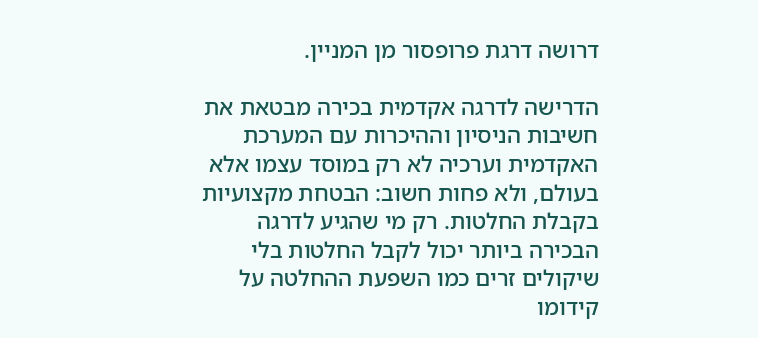דרושה דרגת פרופסור מן המניין.

הדרישה לדרגה אקדמית בכירה מבטאת את חשיבות הניסיון וההיכרות עם המערכת האקדמית וערכיה לא רק במוסד עצמו אלא בעולם, ולא פחות חשוב: הבטחת מקצועיות בקבלת החלטות. רק מי שהגיע לדרגה הבכירה ביותר יכול לקבל החלטות בלי שיקולים זרים כמו השפעת ההחלטה על קידומו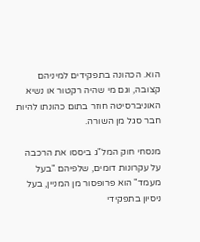הוא. הכהונה בתפקידים למיניהם קצובה, וגם מי שהיה רקטור או נשיא האוניברסיטה חוזר בתום כהונתו להיות חבר סגל מן השורה.

מנסחי חוק המל"ג ביססו את הרכבה על עקרונות דומים, שלפיהם "בעל מעמד" הוא פרופסור מן המניין, בעל ניסיון בתפקידי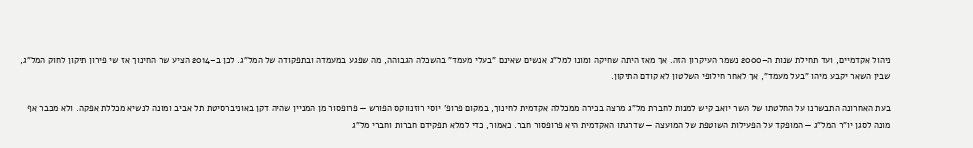ניהול אקדמיים, ועד תחילת שנות ה–2000 נשמר העיקרון הזה. אך מאז היתה שחיקה ומונו למל"ג אנשים שאינם "בעלי מעמד" בהשכלה הגבוהה, מה שפגע במעמדה ובתפקודה של המל"ג. לכן ב–2014 הציע שר החינוך אז שי פירון תיקון לחוק המל"ג, שבין השאר יקבע מיהו "בעל מעמד", אך לאחר חילופי השלטון לא קודם התיקון.

בעת האחרונה התבשרנו על החלטתו של השר יואב קיש למנות לחברת מל"ג מרצה בכירה ממכללה אקדמית לחינוך, במקום פרופ' יוסי רוזנווקס הפורש — פרופסור מן המניין שהיה דקן באוניברסיטת תל אביב ומונה לנשיא מכללת אפקה. ולא מכבר אף מונה לסגן יו"ר המל"ג — המופקד על הפעילות השוטפת של המועצה — שדרגתו האקדמית היא פרופסור חבר. כאמור, כדי למלא תפקידם חברות וחברי מל"ג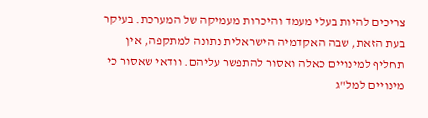צריכים להיות בעלי מעמד והיכרות מעמיקה של המערכת. בעיקר בעת הזאת, שבה האקדמיה הישראלית נתונה למתקפה, אין תחליף למינויים כאלה ואסור להתפשר עליהם. וודאי שאסור כי מינויים למל"ג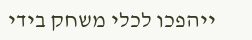ייהפכו לכלי משחק בידי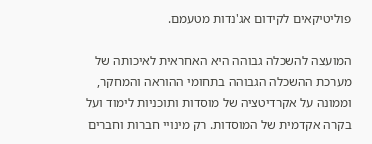פוליטיקאים לקידום אג'נדות מטעמם.

המועצה להשכלה גבוהה היא האחראית לאיכותה של מערכת ההשכלה הגבוהה בתחומי ההוראה והמחקר, וממונה על אקרדיטציה של מוסדות ותוכניות לימוד ועל בקרה אקדמית של המוסדות. רק מינויי חברות וחברים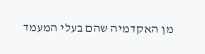מן האקדמיה שהם בעלי המעמד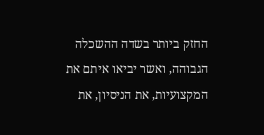החזק ביותר בשדה ההשכלה הגבוהה, ואשר יביאו איתם את המקצועיות, את הניסיון, את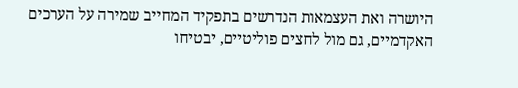היושרה ואת העצמאות הנדרשים בתפקיד המחייב שמירה על הערכים האקדמיים, גם מול לחצים פוליטיים, יבטיחו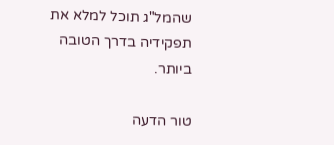שהמל"ג תוכל למלא את תפקידיה בדרך הטובה ביותר.

טור הדעה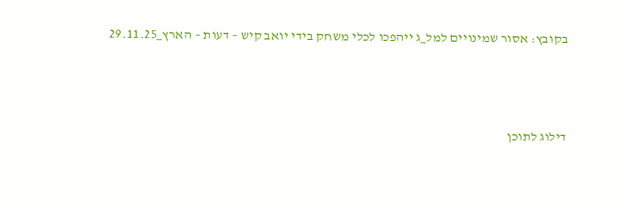בקובץ: אסור שמינויים למל_ג ייהפכו לכלי משחק בידי יואב קיש – דעות – הארץ_29.11.25



דילוג לתוכן